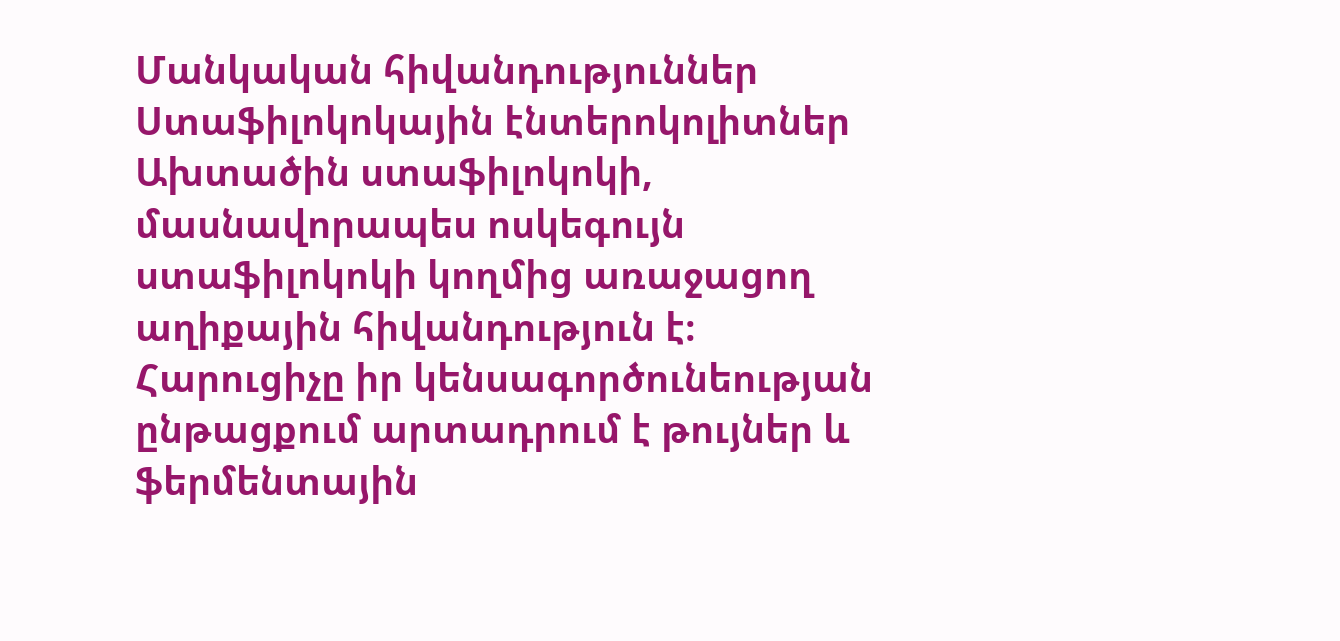Մանկական հիվանդություններ
Ստաֆիլոկոկային էնտերոկոլիտներ
Ախտածին ստաֆիլոկոկի, մասնավորապես ոսկեգույն ստաֆիլոկոկի կողմից առաջացող աղիքային հիվանդություն է։ Հարուցիչը իր կենսագործունեության ընթացքում արտադրում է թույներ և ֆերմենտային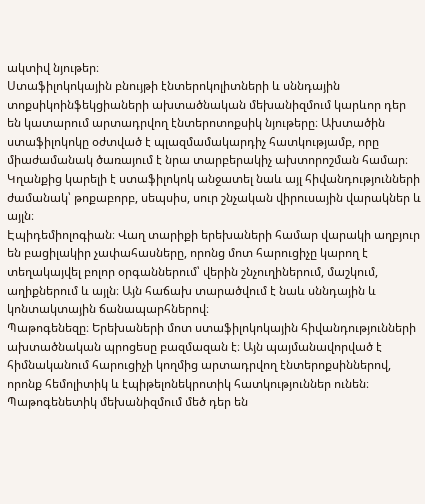ակտիվ նյութեր։
Ստաֆիլոկոկային բնույթի էնտերոկոլիտների և սննդային տոքսիկոինֆեկցիաների ախտածնական մեխանիզմում կարևոր դեր են կատարում արտադրվող էնտերոտոքսիկ նյութերը։ Ախտածին ստաֆիլոկոկը օժտված է պլազմամակարդիչ հատկությամբ, որը միաժամանակ ծառայում է նրա տարբերակիչ ախտորոշման համար։ Կղանքից կարելի է ստաֆիլոկոկ անջատել նաև այլ հիվանդությունների ժամանակ՝ թոքաբորբ, սեպսիս, սուր շնչական վիրուսային վարակներ և այլն։
Էպիդեմիոլոգիան։ Վաղ տարիքի երեխաների համար վարակի աղբյուր են բացիլակիր չափահասները, որոնց մոտ հարուցիչը կարող է տեղակայվել բոլոր օրգաններում՝ վերին շնչուղիներում, մաշկում, աղիքներում և այլն։ Այն հաճախ տարածվում է նաև սննդային և կոնտակտային ճանապարհներով։
Պաթոգենեզը։ Երեխաների մոտ ստաֆիլոկոկային հիվանդությունների ախտածնական պրոցեսը բազմազան է։ Այն պայմանավորված է հիմնականում հարուցիչի կողմից արտադրվող էնտերոքսիններով, որոնք հեմոլիտիկ և էպիթելոնեկրոտիկ հատկություններ ունեն։ Պաթոգենետիկ մեխանիզմում մեծ դեր են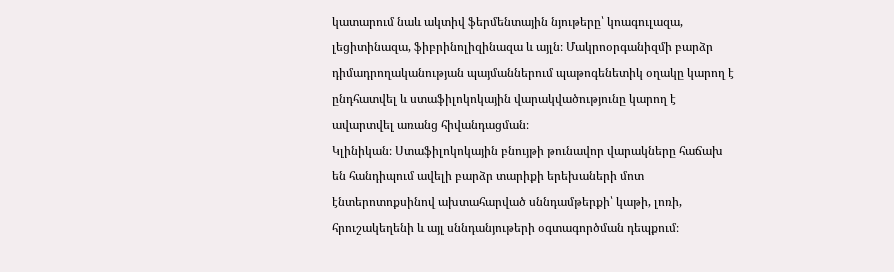կատարում նաև ակտիվ ֆերմենտային նյութերը՝ կոագուլազա, լեցիտինազա, ֆիբրինոլիզինազա և այլն։ Մակրոօրգանիզմի բարձր դիմադրողականության պայմաններում պաթոգենետիկ օղակը կարող է ընդհատվել և ստաֆիլոկոկային վարակվածությունը կարող է ավարտվել առանց հիվանդացման։
Կլինիկան։ Ստաֆիլոկոկային բնույթի թունավոր վարակները հաճախ են հանդիպում ավելի բարձր տարիքի երեխաների մոտ էնտերոտոքսինով ախտահարված սննդամթերքի՝ կաթի, լոռի, հրուշակեղենի և այլ սննդանյութերի օգտագործման դեպքում։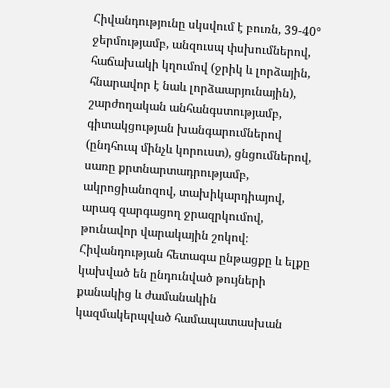Հիվանդությունը սկսվում է բուռն, 39-40° ջերմությամբ, անզուսպ փսխումներով, հաճախակի կղումով (ջրիկ և լորձային, հնարավոր է նաև լորձաարյունային), շարժողական անհանգստությամբ, գիտակցության խանգարումներով (ընդհուպ մինչև կորուստ), ցնցումներով, սառը քրտնարտադրությամբ, ակրոցիանոզով, տախիկարդիայով, արագ զարգացող ջրազրկումով, թունավոր վարակային շոկով։
Հիվանդության հետագա ընթացքը և ելքը կախված են ընդունված թույների քանակից և ժամանակին կազմակերպված համապատասխան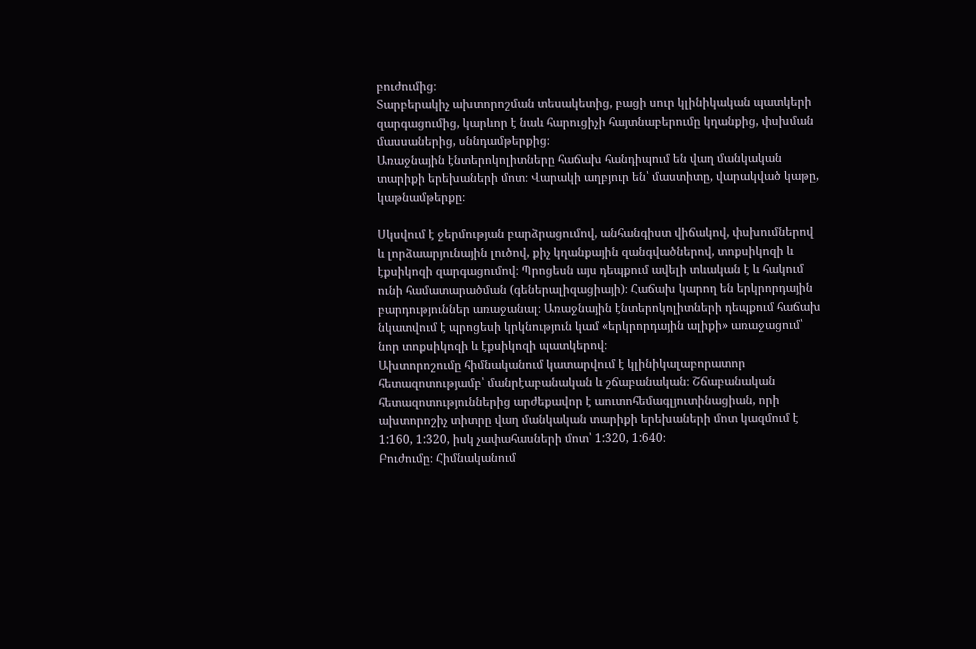բուժումից։
Տարբերակիչ ախտորոշման տեսակետից, բացի սուր կլինիկական պատկերի զարգացումից, կարևոր է նաև հարուցիչի հայտնաբերումը կղանքից, փսխման մասսաներից, սննդամթերքից։
Առաջնային էնտերոկոլիտները հաճախ հանդիպում են վաղ մանկական տարիքի երեխաների մոտ։ Վարակի աղբյուր են՝ մաստիտը, վարակված կաթը, կաթնամթերքը։

Սկսվում է ջերմության բարձրացումով, անհանգիստ վիճակով, փսխումներով և լորձաարյունային լուծով, քիչ կղանքային զանգվածներով, տոքսիկոզի և էքսիկոզի զարգացումով։ Պրոցեսն այս դեպքում ավելի տևական է և հակում ունի համատարածման (գեներալիզացիայի)։ Հաճախ կարող են երկրորդային բարդություններ առաջանալ։ Առաջնային էնտերոկոլիտների դեպքում հաճախ նկատվում է պրոցեսի կրկնություն կամ «երկրորդային ալիքի» առաջացում՝ նոր տոքսիկոզի և էքսիկոզի պատկերով։
Ախտորոշումը հիմնականում կատարվում է կլինիկալաբորատոր հետազոտությամբ՝ մանրէաբանական և շճաբանական։ Շճաբանական հետազոտություններից արժեքավոր է աուտոհեմագլյուտինացիան, որի ախտորոշիչ տիտրը վաղ մանկական տարիքի երեխաների մոտ կազմում է 1:160, 1:320, իսկ չափահասների մոտ՝ 1:320, 1:640։
Բուժումը։ Հիմնականում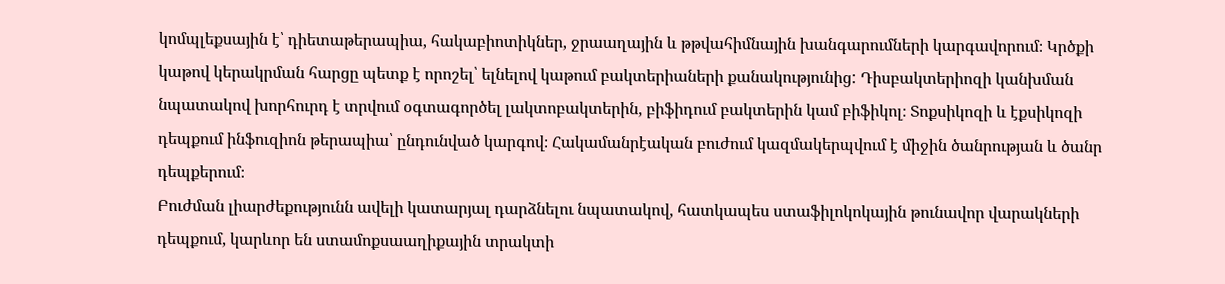կոմպլեքսային է՝ դիետաթերապիա, հակաբիոտիկներ, ջրաաղային և թթվահիմնային խանգարումների կարգավորում։ Կրծքի կաթով կերակրման հարցը պետք է որոշել՝ ելնելով կաթում բակտերիաների քանակությունից: Դիսբակտերիոզի կանխման նպատակով խորհուրդ է տրվում օգտագործել լակտոբակտերին, բիֆիդում բակտերին կամ բիֆիկոլ։ Տոքսիկոզի և էքսիկոզի դեպքում ինֆուզիոն թերապիա՝ ընդունված կարգով։ Հակամանրէական բուժում կազմակերպվում է միջին ծանրության և ծանր դեպքերում։
Բուժման լիարժեքությունն ավելի կատարյալ դարձնելու նպատակով, հատկապես ստաֆիլոկոկային թունավոր վարակների դեպքում, կարևոր են ստամոքսաաղիքային տրակտի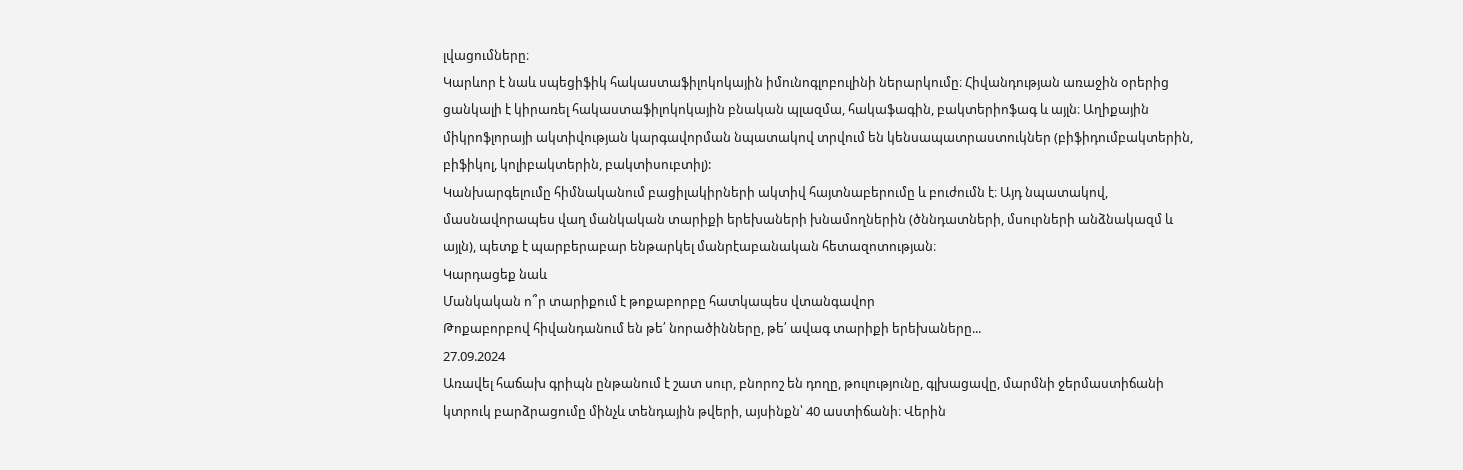լվացումները։
Կարևոր է նաև սպեցիֆիկ հակաստաֆիլոկոկային իմունոգլոբուլինի ներարկումը։ Հիվանդության առաջին օրերից ցանկալի է կիրառել հակաստաֆիլոկոկային բնական պլազմա, հակաֆագին, բակտերիոֆագ և այլն։ Աղիքային միկրոֆլորայի ակտիվության կարգավորման նպատակով տրվում են կենսապատրաստուկներ (բիֆիդումբակտերին, բիֆիկոլ, կոլիբակտերին, բակտիսուբտիլ):
Կանխարգելումը հիմնականում բացիլակիրների ակտիվ հայտնաբերումը և բուժումն է։ Այդ նպատակով, մասնավորապես վաղ մանկական տարիքի երեխաների խնամողներին (ծննդատների, մսուրների անձնակազմ և այլն), պետք է պարբերաբար ենթարկել մանրէաբանական հետազոտության։
Կարդացեք նաև
Մանկական ո՞ր տարիքում է թոքաբորբը հատկապես վտանգավոր
Թոքաբորբով հիվանդանում են թե՛ նորածինները, թե՛ ավագ տարիքի երեխաները...
27.09.2024
Առավել հաճախ գրիպն ընթանում է շատ սուր, բնորոշ են դողը, թուլությունը, գլխացավը, մարմնի ջերմաստիճանի կտրուկ բարձրացումը մինչև տենդային թվերի, այսինքն՝ 40 աստիճանի։ Վերին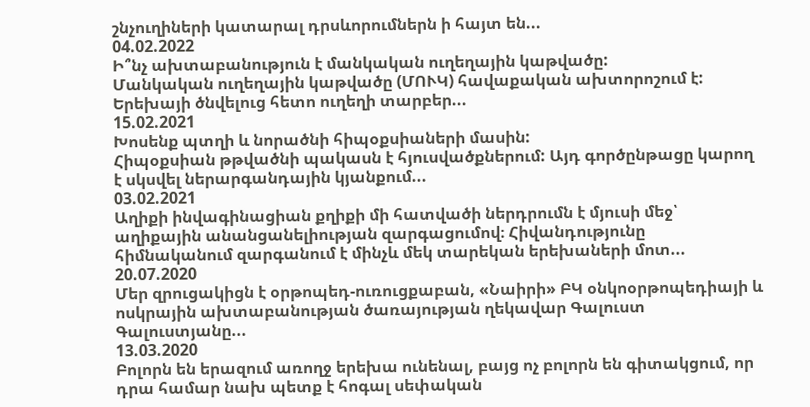շնչուղիների կատարալ դրսևորումներն ի հայտ են...
04.02.2022
Ի՞նչ ախտաբանություն է մանկական ուղեղային կաթվածը:
Մանկական ուղեղային կաթվածը (ՄՈՒԿ) հավաքական ախտորոշում է: Երեխայի ծնվելուց հետո ուղեղի տարբեր...
15.02.2021
Խոսենք պտղի և նորածնի հիպօքսիաների մասին:
Հիպօքսիան թթվածնի պակասն է հյուսվածքներում: Այդ գործընթացը կարող է սկսվել ներարգանդային կյանքում...
03.02.2021
Աղիքի ինվագինացիան քղիքի մի հատվածի ներդրումն է մյուսի մեջ՝ աղիքային անանցանելիության զարգացումով։ Հիվանդությունը հիմնականում զարգանում է մինչև մեկ տարեկան երեխաների մոտ...
20.07.2020
Մեր զրուցակիցն է օրթոպեդ-ուռուցքաբան, «Նաիրի» ԲԿ օնկոօրթոպեդիայի և ոսկրային ախտաբանության ծառայության ղեկավար Գալուստ Գալուստյանը...
13.03.2020
Բոլորն են երազում առողջ երեխա ունենալ, բայց ոչ բոլորն են գիտակցում, որ դրա համար նախ պետք է հոգալ սեփական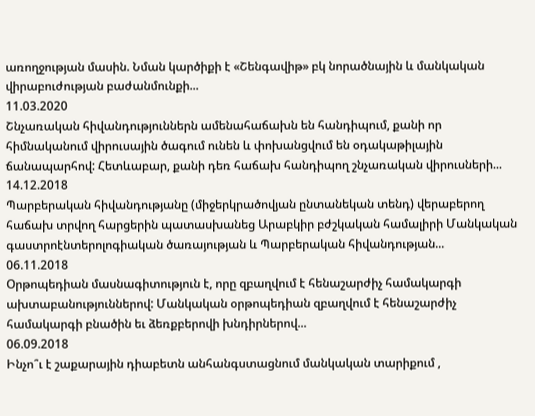առողջության մասին. Նման կարծիքի է «Շենգավիթ» բկ նորածնային և մանկական վիրաբուժության բաժանմունքի...
11.03.2020
Շնչառական հիվանդություններն ամենահաճախն են հանդիպում, քանի որ հիմնականում վիրուսային ծագում ունեն և փոխանցվում են օդակաթիլային ճանապարհով: Հետևաբար, քանի դեռ հաճախ հանդիպող շնչառական վիրուսների...
14.12.2018
Պարբերական հիվանդությանը (միջերկրածովյան ընտանեկան տենդ) վերաբերող հաճախ տրվող հարցերին պատասխանեց Արաբկիր բժշկական համալիրի Մանկական գաստրոէնտերոլոգիական ծառայության և Պարբերական հիվանդության...
06.11.2018
Օրթոպեդիան մասնագիտություն է, որը զբաղվում է հենաշարժիչ համակարգի ախտաբանություններով: Մանկական օրթոպեդիան զբաղվում է հենաշարժիչ համակարգի բնածին եւ ձեռքբերովի խնդիրներով...
06.09.2018
Ինչո՞ւ է շաքարային դիաբետն անհանգստացնում մանկական տարիքում ,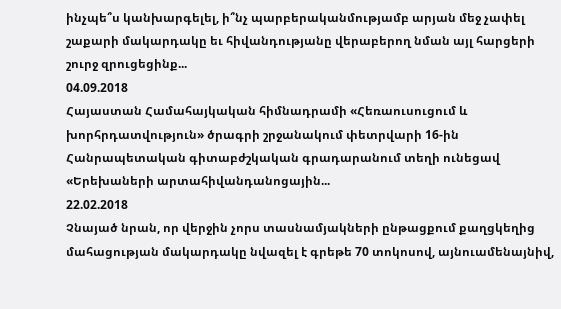ինչպե՞ս կանխարգելել, ի՞նչ պարբերականմությամբ արյան մեջ չափել շաքարի մակարդակը եւ հիվանդությանը վերաբերող նման այլ հարցերի շուրջ զրուցեցինք...
04.09.2018
Հայաստան Համահայկական հիմնադրամի «Հեռաուսուցում և խորհրդատվություն» ծրագրի շրջանակում փետրվարի 16-ին Հանրապետական գիտաբժշկական գրադարանում տեղի ունեցավ «Երեխաների արտահիվանդանոցային...
22.02.2018
Չնայած նրան, որ վերջին չորս տասնամյակների ընթացքում քաղցկեղից մահացության մակարդակը նվազել է գրեթե 70 տոկոսով, այնուամենայնիվ,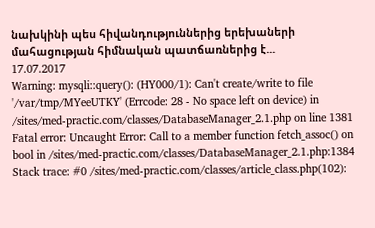նախկինի պես հիվանդություններից երեխաների մահացության հիմնական պատճառներից է...
17.07.2017
Warning: mysqli::query(): (HY000/1): Can't create/write to file '/var/tmp/MYeeUTKY' (Errcode: 28 - No space left on device) in /sites/med-practic.com/classes/DatabaseManager_2.1.php on line 1381
Fatal error: Uncaught Error: Call to a member function fetch_assoc() on bool in /sites/med-practic.com/classes/DatabaseManager_2.1.php:1384 Stack trace: #0 /sites/med-practic.com/classes/article_class.php(102):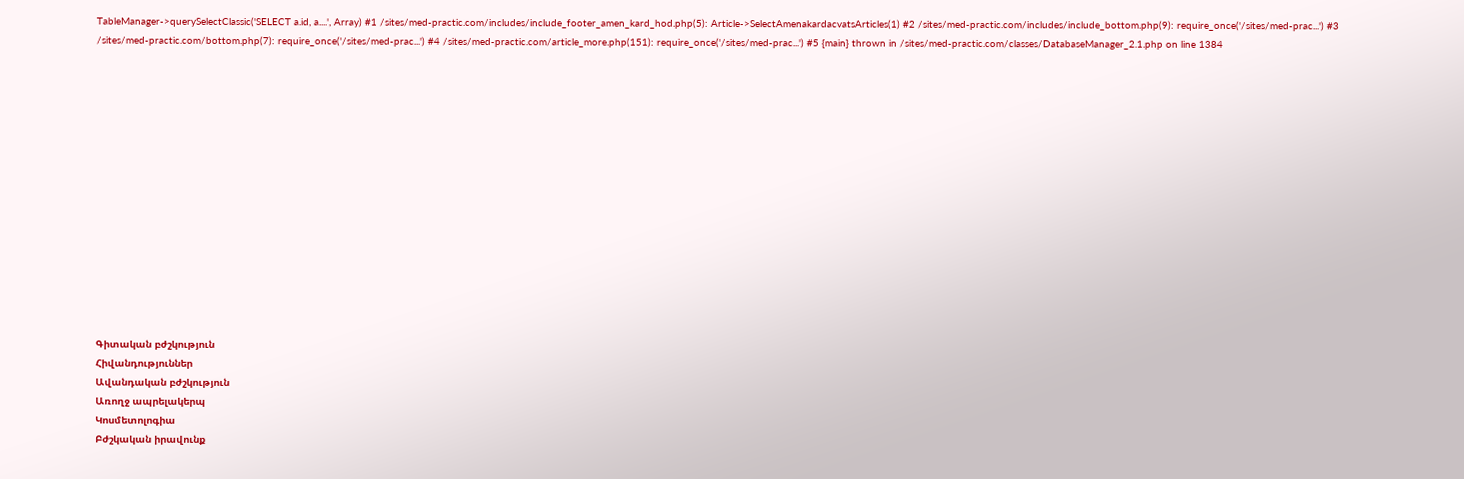TableManager->querySelectClassic('SELECT a.id, a....', Array) #1 /sites/med-practic.com/includes/include_footer_amen_kard_hod.php(5): Article->SelectAmenakardacvatsArticles(1) #2 /sites/med-practic.com/includes/include_bottom.php(9): require_once('/sites/med-prac...') #3 /sites/med-practic.com/bottom.php(7): require_once('/sites/med-prac...') #4 /sites/med-practic.com/article_more.php(151): require_once('/sites/med-prac...') #5 {main} thrown in /sites/med-practic.com/classes/DatabaseManager_2.1.php on line 1384















Գիտական բժշկություն
Հիվանդություններ
Ավանդական բժշկություն
Առողջ ապրելակերպ
Կոսմետոլոգիա
Բժշկական իրավունք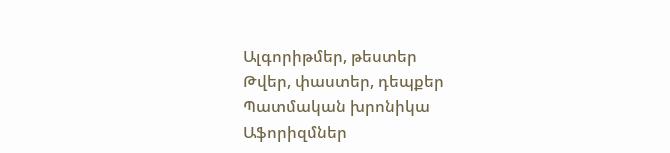Ալգորիթմեր, թեստեր
Թվեր, փաստեր, դեպքեր
Պատմական խրոնիկա
Աֆորիզմներ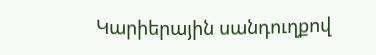Կարիերային սանդուղքով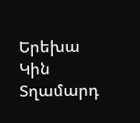Երեխա
Կին
Տղամարդ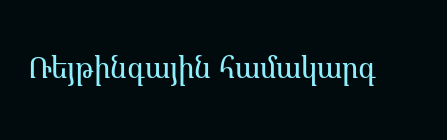Ռեյթինգային համակարգ